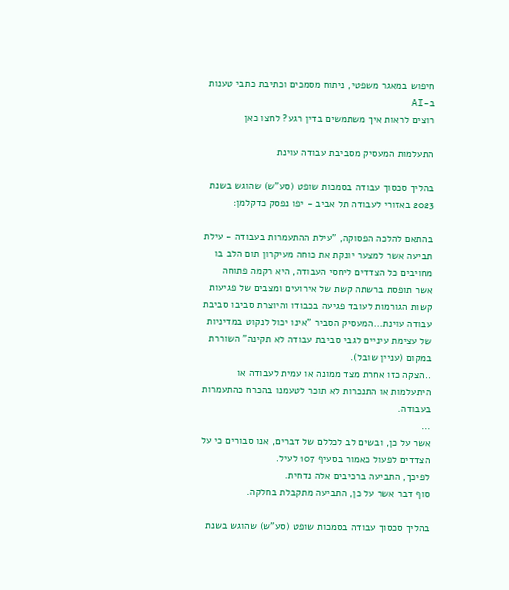חיפוש במאגר משפטי, ניתוח מסמכים וכתיבת כתבי טענות ב-AI
רוצים לראות איך משתמשים בדין רגע? לחצו כאן

התעלמות המעסיק מסביבת עבודה עוינת

בהליך סכסוך עבודה בסמכות שופט (סע"ש) שהוגש בשנת 2023 באזורי לעבודה תל אביב - יפו נפסק כדקלמן:

בהתאם להלכה הפסוקה, "עילת ההתעמרות בעבודה - עילת תביעה אשר למצער יונקת את כוחה מעיקרון תום הלב בו מחויבים כל הצדדים ליחסי העבודה, היא רקמה פתוחה אשר תופסת ברשתה קשת של אירועים ומצבים של פגיעות קשות הגורמות לעובד פגיעה בכבודו והיוצרת סביבו סביבת עבודה עוינת...המעסיק הסביר "אינו יכול לנקוט במדיניות של עצימת עיניים לגבי סביבת עבודה לא תקינה" השוררת במקום (עניין שובל).
..הצקה כזו אחרת מצד ממונה או עמית לעבודה או היתעלמות או התנכרות לא תוכר לטעמנו בהכרח כהתעמרות בעבודה.
...
אשר על כן, ובשים לב לכללם של דברים, אנו סבורים כי על הצדדים לפעול כאמור בסעיף 107 לעיל.
לפיכך, התביעה ברכיבים אלה נדחית.
סוף דבר אשר על כן, התביעה מתקבלת בחלקה.

בהליך סכסוך עבודה בסמכות שופט (סע"ש) שהוגש בשנת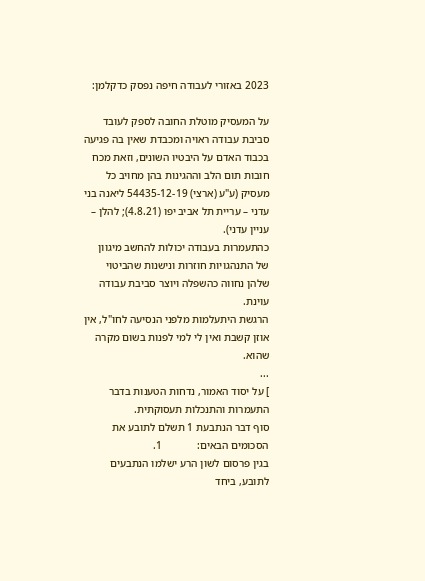2023 באזורי לעבודה חיפה נפסק כדקלמן:

על המעסיק מוטלת החובה לספק לעובד סביבת עבודה ראויה ומכבדת שאין בה פגיעה בכבוד האדם על היבטיו השונים, וזאת מכח חובות תום הלב וההגינות בהן מחויב כל מעסיק (ע"ע (ארצי) 54435-12-19 ליאנה בני עדני – עריית תל אביב יפו (4.8.21); להלן – עניין עדני).
כהתעמרות בעבודה יכולות להחשב מיגוון של התנהגויות חוזרות ונישנות שהביטוי שלהן נחווה כהשפלה ויוצר סביבת עבודה עוינת.
הרגשת היתעלמות מלפני הנסיעה לחו"ל, אין אוזן קשבת ואין לי למי לפנות בשום מקרה שהוא.
...
] על יסוד האמור, נדחות הטענות בדבר התעמרות והתנכלות תעסוקתית.
סוף דבר הנתבעת 1 תשלם לתובע את הסכומים הבאים:             1.
בגין פרסום לשון הרע ישלמו הנתבעים לתובע, ביחד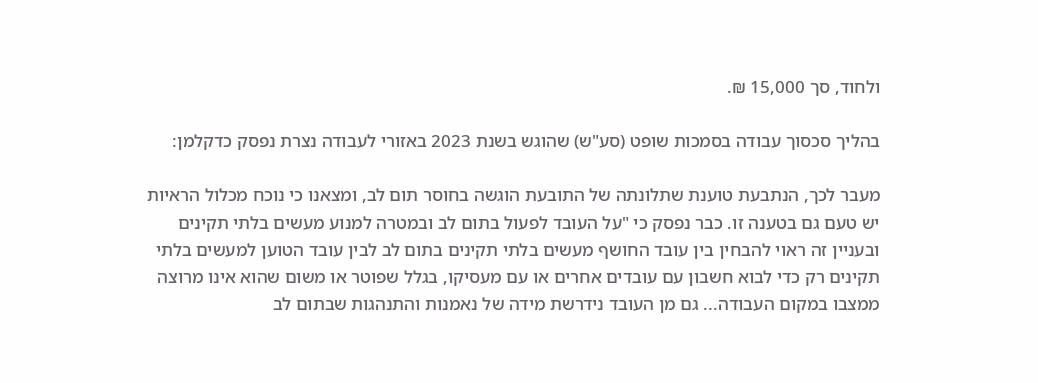ולחוד, סך 15,000 ₪.

בהליך סכסוך עבודה בסמכות שופט (סע"ש) שהוגש בשנת 2023 באזורי לעבודה נצרת נפסק כדקלמן:

מעבר לכך, הנתבעת טוענת שתלונתה של התובעת הוגשה בחוסר תום לב, ומצאנו כי נוכח מכלול הראיות יש טעם גם בטענה זו. כבר נפסק כי "על העובד לפעול בתום לב ובמטרה למנוע מעשים בלתי תקינים ובעניין זה ראוי להבחין בין עובד החושף מעשים בלתי תקינים בתום לב לבין עובד הטוען למעשים בלתי תקינים רק כדי לבוא חשבון עם עובדים אחרים או עם מעסיקו, בגלל שפוטר או משום שהוא אינו מרוצה ממצבו במקום העבודה... גם מן העובד נידרשת מידה של נאמנות והתנהגות שבתום לב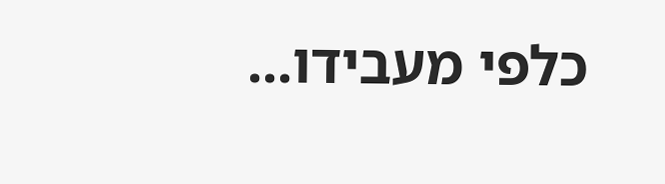כלפי מעבידו...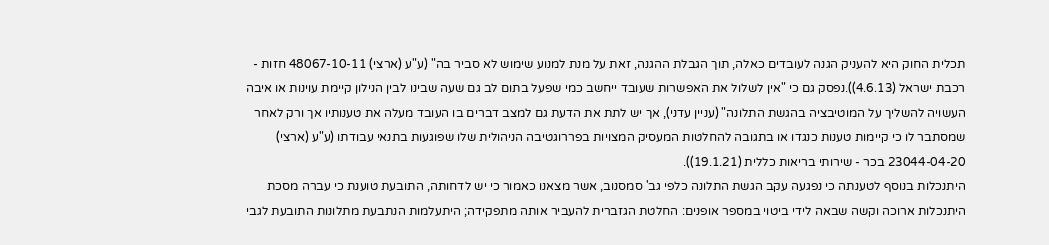תכלית החוק היא להעניק הגנה לעובדים כאלה, תוך הגבלת ההגנה, זאת על מנת למנוע שימוש לא סביר בה" (ע"ע (ארצי) 48067-10-11 חזות - רכבת ישראל (4.6.13)).נפסק גם כי "אין לשלול את האפשרות שעובד ייחשב כמי שפעל בתום לב גם שעה שבינו לבין הנילון קיימת עוינות או איבה העשויה להשליך על המוטיבציה בהגשת התלונה" (עניין עדני), אך יש לתת את הדעת גם למצב דברים בו העובד מעלה את טענותיו אך ורק לאחר שמסתבר לו כי קיימות טענות כנגדו או בתגובה להחלטות המעסיק המצויות בפררוגטיבה הניהולית שלו שפוגעות בתנאי עבודתו (ע"ע (ארצי) 23044-04-20 בכר - שירותי בריאות כללית (19.1.21)).
היתנכלות בנוסף לטענתה כי נפגעה עקב הגשת התלונה כלפי גב' סמסנוב, אשר מצאנו כאמור כי יש לדחותה, התובעת טוענת כי עברה מסכת היתנכלות ארוכה וקשה שבאה לידי ביטוי במספר אופנים: החלטת הגזברית להעביר אותה מתפקידה; היתעלמות הנתבעת מתלונות התובעת לגבי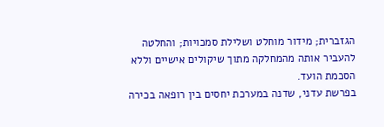הגזברית; מידור מוחלט ושלילת סמכויות; והחלטה להעביר אותה מהמחלקה מתוך שיקולים אישיים וללא הסכמת הועד.
בפרשת עדני, שדנה במערכת יחסים בין רופאה בכירה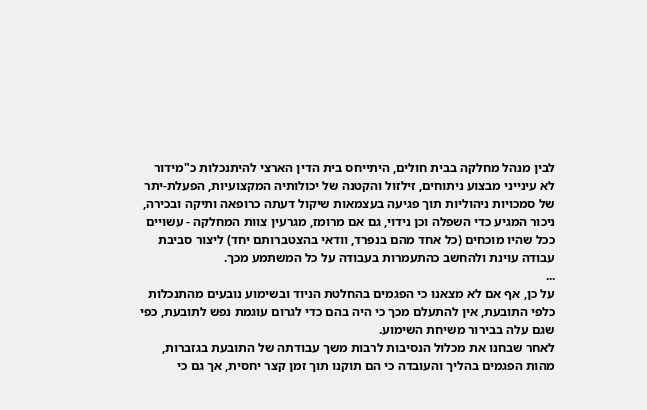לבין מנהל מחלקה בבית חולים, היתייחס בית הדין הארצי להיתנכלות כ"מידור לא עינייני מבצוע ניתוחים, זילזול והקטנה של יכולותיה המקצועיות, הפעלת-יתר של סמכויות ניהוליות תוך פגיעה בעצמאות שיקול דעתה כרופאה ותיקה ובכירה, ניכור המגיע כדי השפלה וכן נידוי, גם אם מרומז, מגרעין צוות המחלקה - עשויים ככל שהיו מוכחים (כל אחד מהם בנפרד, וודאי בהצטברותם יחד) ליצור סביבת עבודה עוינת ולהחשב כהתעמרות בעבודה על כל המשתמע מכך.
...
על כן, אף אם לא מצאנו כי הפגמים בהחלטת הניוד ובשימוע נובעים מהתנכלות כלפי התובעת, אין להתעלם מכך כי היה בהם כדי לגרום עוגמת נפש לתובעת, כפי שגם עלה בבירור משיחת השימוע.
לאחר שבחנו את מכלול הנסיבות לרבות משך עבודתה של התובעת בגזברות, מהות הפגמים בהליך והעובדה כי הם תוקנו תוך זמן קצר יחסית, אך גם כי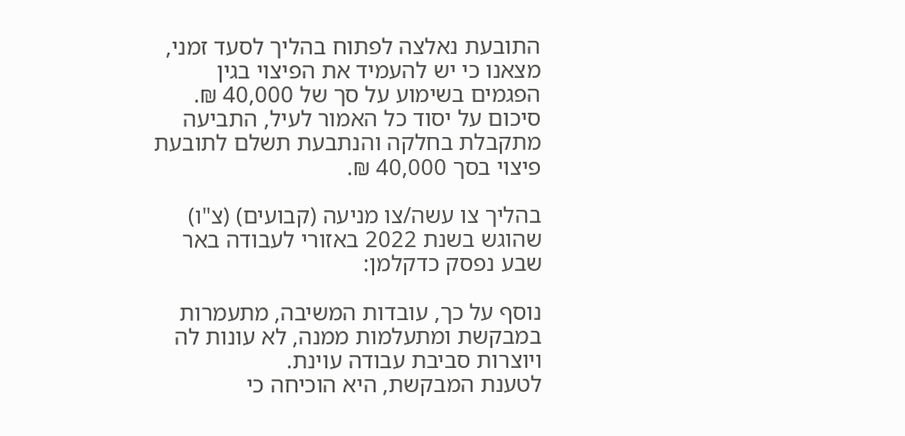התובעת נאלצה לפתוח בהליך לסעד זמני, מצאנו כי יש להעמיד את הפיצוי בגין הפגמים בשימוע על סך של 40,000 ₪.
סיכום על יסוד כל האמור לעיל, התביעה מתקבלת בחלקה והנתבעת תשלם לתובעת פיצוי בסך 40,000 ₪.

בהליך צו עשה/צו מניעה (קבועים) (צ"ו) שהוגש בשנת 2022 באזורי לעבודה באר שבע נפסק כדקלמן:

נוסף על כך, עובדות המשיבה, מתעמרות במבקשת ומתעלמות ממנה, לא עונות לה ויוצרות סביבת עבודה עוינת.
לטענת המבקשת, היא הוכיחה כי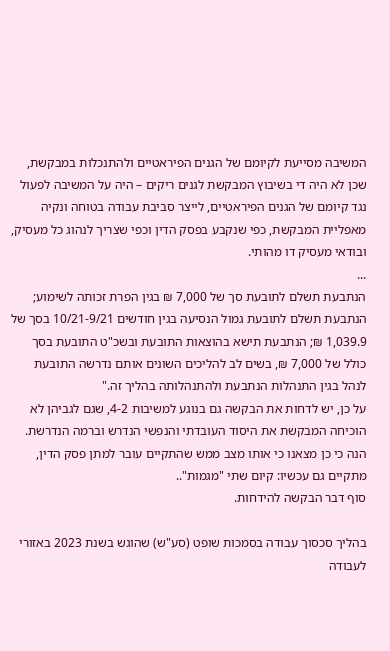המשיבה מסייעת לקיומם של הגנים הפיראטיים ולהתנכלות במבקשת, שכן לא היה די בשיבוץ המבקשת לגנים ריקים – היה על המשיבה לפעול נגד קיומם של הגנים הפיראטיים, לייצר סביבת עבודה בטוחה ונקיה מאפליית המבקשת, כפי שנקבע בפסק הדין וכפי שצריך לנהוג כל מעסיק, ובודאי מעסיק דו מהותי.
...
הנתבעת תשלם לתובעת סך של 7,000 ₪ בגין הפרת זכותה לשימוע; הנתבעת תשלם לתובעת גמול הנסיעה בגין חודשים 10/21-9/21 בסך של 1,039.9 ₪; הנתבעת תישא בהוצאות התובעת ובשכ"ט התובעת בסך כולל של 7,000 ₪, בשים לב להליכים השונים אותם נדרשה התובעת לנהל בגין התנהלות הנתבעת ולהתנהלותה בהליך זה."
על כן, יש לדחות את הבקשה גם בנוגע למשיבות 4-2, שגם לגביהן לא הוכיחה המבקשת את היסוד העובדתי והנפשי הנדרש וברמה הנדרשת.
הנה כי כן מצאנו כי אותו מצב ממש שהתקיים עובר למתן פסק הדין, מתקיים גם עכשיו: קיום שתי "מגמות"..
סוף דבר הבקשה להידחות.

בהליך סכסוך עבודה בסמכות שופט (סע"ש) שהוגש בשנת 2023 באזורי לעבודה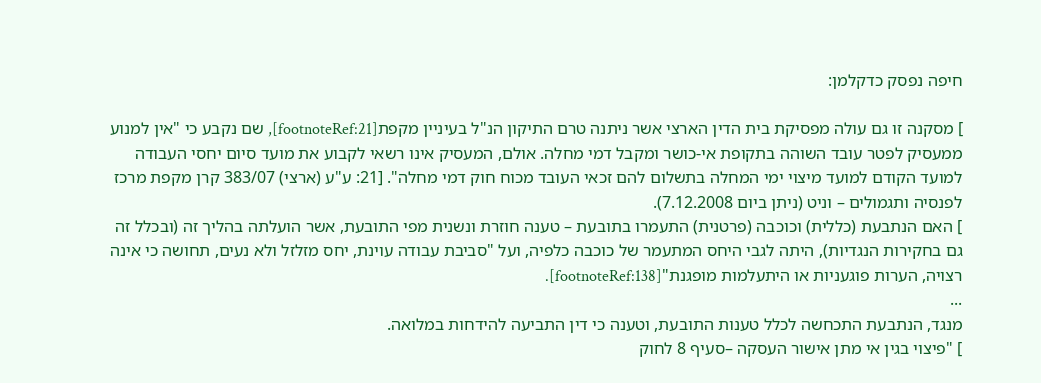חיפה נפסק כדקלמן:

] מסקנה זו גם עולה מפסיקת בית הדין הארצי אשר ניתנה טרם התיקון הנ"ל בעיניין מקפת[footnoteRef:21], שם נקבע כי "אין למנוע ממעסיק לפטר עובד השוהה בתקופת אי-כושר ומקבל דמי מחלה. אולם, המעסיק אינו רשאי לקבוע את מועד סיום יחסי העבודה למועד הקודם למועד מיצוי ימי המחלה בתשלום להם זכאי העובד מכוח חוק דמי מחלה". [21: ע"ע (ארצי) 383/07 קרן מקפת מרכז לפנסיה ותגמולים – וניט (ניתן ביום 7.12.2008).
] האם הנתבעת (כללית) וכוכבה (פרטנית) התעמרו בתובעת – טענה חוזרת ונשנית מפי התובעת, אשר הועלתה בהליך זה (ובכלל זה גם בחקירות הנגדיות), היתה לגבי היחס המתעמר של כוכבה כלפיה, ועל "סביבת עבודה עוינת, יחס מזלזל ולא נעים, תחושה כי אינה רצויה, הערות פוגעניות או היתעלמות מופגנת"[footnoteRef:138].
...
מנגד, הנתבעת התכחשה לכלל טענות התובעת, וטענה כי דין התביעה להידחות במלואה.
] "פיצוי בגין אי מתן אישור העסקה –סעיף 8 לחוק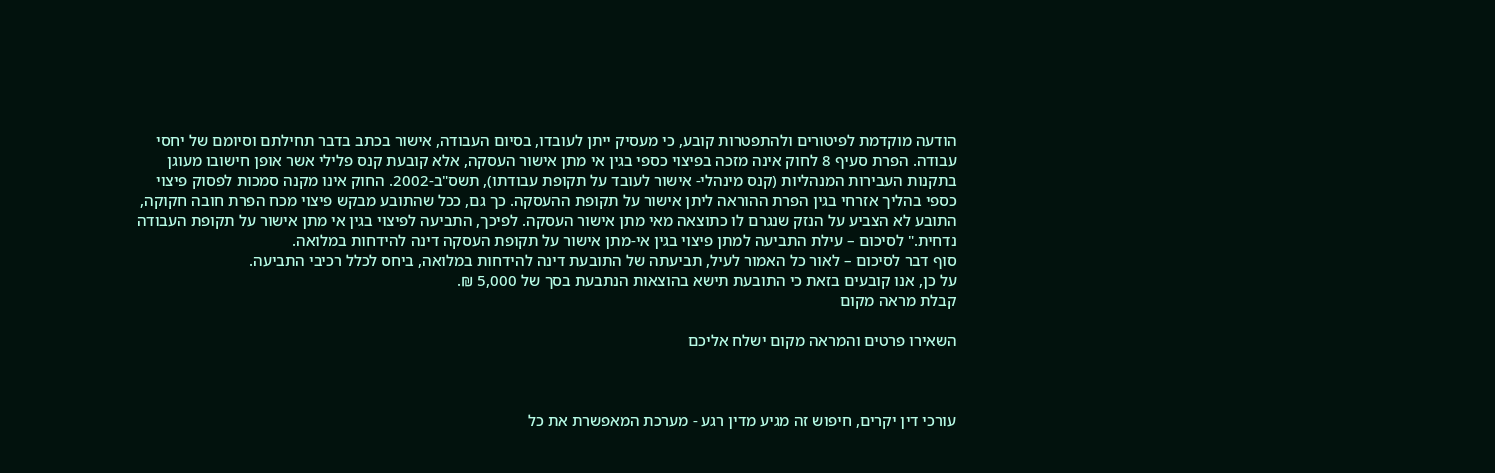הודעה מוקדמת לפיטורים ולהתפטרות קובע, כי מעסיק ייתן לעובדו, בסיום העבודה, אישור בכתב בדבר תחילתם וסיומם של יחסי עבודה. הפרת סעיף 8 לחוק אינה מזכה בפיצוי כספי בגין אי מתן אישור העסקה, אלא קובעת קנס פלילי אשר אופן חישובו מעוגן בתקנות העבירות המנהליות (קנס מינהלי- אישור לעובד על תקופת עבודתו), תשס"ב-2002. החוק אינו מקנה סמכות לפסוק פיצוי כספי בהליך אזרחי בגין הפרת ההוראה ליתן אישור על תקופת ההעסקה. כך גם, ככל שהתובע מבקש פיצוי מכח הפרת חובה חקוקה, התובע לא הצביע על הנזק שנגרם לו כתוצאה מאי מתן אישור העסקה. לפיכך, התביעה לפיצוי בגין אי מתן אישור על תקופת העבודה נדחית." לסיכום – עילת התביעה למתן פיצוי בגין אי-מתן אישור על תקופת העסקה דינה להידחות במלואה.
סוף דבר לסיכום – לאור כל האמור לעיל, תביעתה של התובעת דינה להידחות במלואה, ביחס לכלל רכיבי התביעה.
על כן, אנו קובעים בזאת כי התובעת תישא בהוצאות הנתבעת בסך של 5,000 ₪.
קבלת מראה מקום

השאירו פרטים והמראה מקום ישלח אליכם



עורכי דין יקרים, חיפוש זה מגיע מדין רגע - מערכת המאפשרת את כל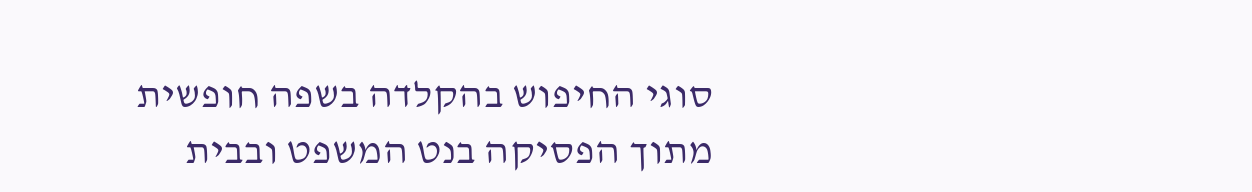סוגי החיפוש בהקלדה בשפה חופשית מתוך הפסיקה בנט המשפט ובבית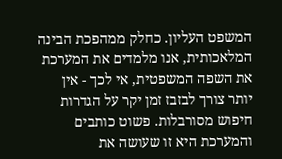המשפט העליון. כחלק ממהפכת הבינה המלאכותית, אנו מלמדים את המערכת את השפה המשפטית, אי לכך - אין יותר צורך לבזבז זמן יקר על הגדרות חיפוש מסורבלות. פשוט כותבים והמערכת היא זו שעושה את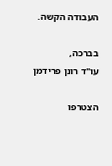העבודה הקשה.

בברכה,
עו"ד רונן פרידמן

הצטרפו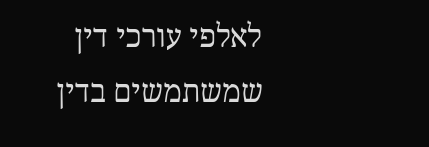לאלפי עורכי דין שמשתמשים בדין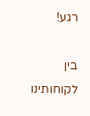רגע!

בין לקוחותינו